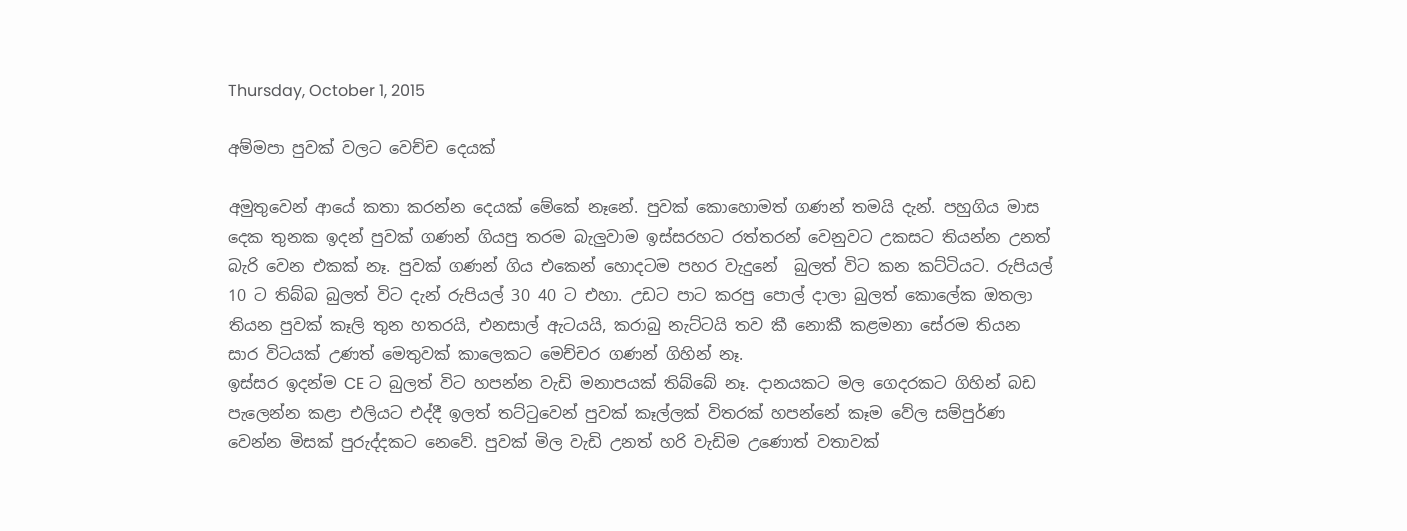Thursday, October 1, 2015

අම්මපා පුවක් වලට වෙච්ච දෙයක්

අමුතුවෙන් ආයේ කතා කරන්න දෙයක් මේකේ නෑනේ. පුවක් කොහොමත් ගණන් තමයි දැන්. පහුගිය මාස දෙක තුනක ඉදන් පුවක් ගණන් ගියපු තරම බැලුවාම ඉස්සරහට රත්තරන් වෙනුවට උකසට තියන්න උනත් බැරි වෙන එකක් නෑ. පුවක් ගණන් ගිය එකෙන් හොදටම පහර වැදුනේ  බුලත් විට කන කට්ටියට. රුපියල් 10 ට තිබ්බ බුලත් විට දැන් රුපියල් 30 40 ට එහා. උඩට පාට කරපු පොල් දාලා බුලත් කොලේක ඔතලා තියන පුවක් කෑලි තුන හතරයි, එනසාල් ඇටයයි, කරාබු නැට්ටයි තව කී නොකී කළමනා සේරම තියන සාර විටයක් උණත් මෙතුවක් කාලෙකට මෙච්චර ගණන් ගිහින් නෑ.
ඉස්සර ඉදන්ම CE ට බුලත් විට හපන්න වැඩි මනාපයක් තිබ්බේ නෑ. දානයකට මල ගෙදරකට ගිහින් බඩ පැලෙන්න කළා එලියට එද්දී ඉලත් තට්ටුවෙන් පුවක් කෑල්ලක් විතරක් හපන්නේ කෑම වේල සම්පුර්ණ වෙන්න මිසක් පුරුද්දකට නෙවේ. පුවක් මිල වැඩි උනත් හරි වැඩිම උණොත් වතාවක්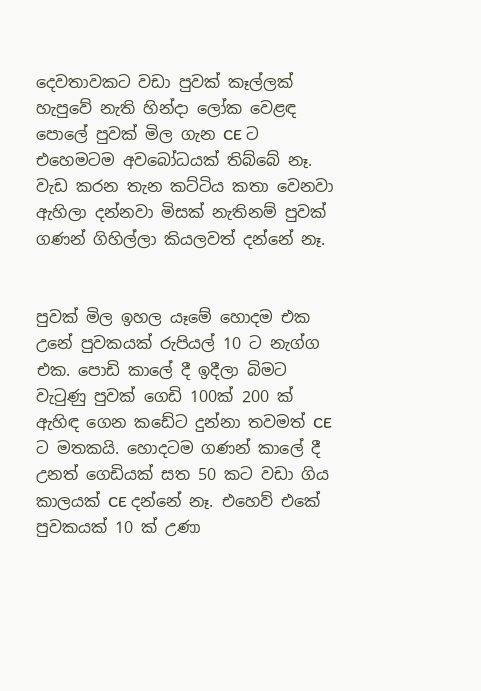දෙවතාවකට වඩා පුවක් කෑල්ලක් හැපුවේ නැති හින්දා ලෝක වෙළඳ පොලේ පුවක් මිල ගැන CE ට එහෙමටම අවබෝධයක් තිබ්බේ නෑ. වැඩ කරන තැන කට්ටිය කතා වෙනවා ඇහිලා දන්නවා මිසක් නැතිනම් පුවක් ගණන් ගිහිල්ලා කියලවත් දන්නේ නෑ.


පුවක් මිල ඉහල යෑමේ හොදම එක  උනේ පුවකයක් රුපියල් 10 ට නැග්ග එක. පොඩි කාලේ දී ඉදීලා බිමට වැටුණු පුවක් ගෙඩි 100ක් 200 ක් ඇහිඳ ගෙන කඩේට දුන්නා තවමත් CE ට මතකයි. හොදටම ගණන් කාලේ දී උනත් ගෙඩියක් සත 50 කට වඩා ගිය කාලයක් CE දන්නේ නෑ. එහෙව් එකේ පුවකයක් 10 ක් උණා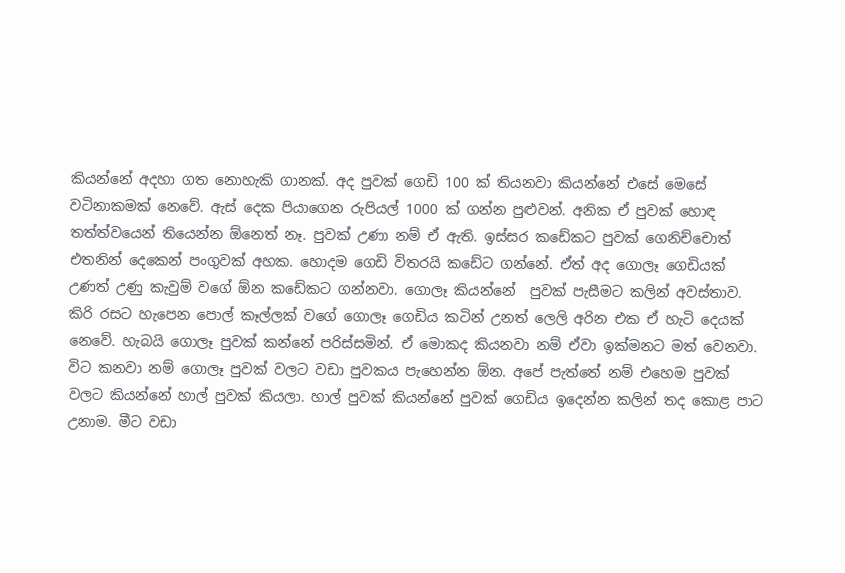කියන්නේ අදහා ගත නොහැකි ගානක්. අද පුවක් ගෙඩි 100 ක් තියනවා කියන්නේ එසේ මෙසේ වටිනාකමක් නෙවේ. ඇස් දෙක පියාගෙන රුපියල් 1000 ක් ගන්න පුළුවන්. අනික ඒ පුවක් හොඳ තත්ත්වයෙන් තියෙන්න ඕනෙත් නෑ. පුවක් උණා නම් ඒ ඇති. ඉස්සර කඩේකට පුවක් ගෙනිච්චොත්  එතනින් දෙකෙන් පංගුවක් අහක. හොදම ගෙඩි විතරයි කඩේට ගන්නේ. ඒත් අද ගොලෑ ගෙඩියක් උණත් උණු කැවුම් වගේ ඕන කඩේකට ගන්නවා. ගොලෑ කියන්නේ  පුවක් පැසීමට කලින් අවස්තාව. කිරි රසට හැපෙන පොල් කෑල්ලක් වගේ ගොලෑ ගෙඩිය කටින් උනත් ලෙලි අරින එක ඒ හැටි දෙයක් නෙවේ. හැබයි ගොලෑ පුවක් කන්නේ පරිස්සමින්. ඒ මොකද කියනවා නම් ඒවා ඉක්මනට මත් වෙනවා. විට කනවා නම් ගොලෑ පුවක් වලට වඩා පුවකය පැහෙන්න ඕන. අපේ පැත්තේ නම් එහෙම පුවක් වලට කියන්නේ හාල් පුවක් කියලා. හාල් පුවක් කියන්නේ පුවක් ගෙඩිය ඉදෙන්න කලින් තද කොළ පාට උනාම. මීට වඩා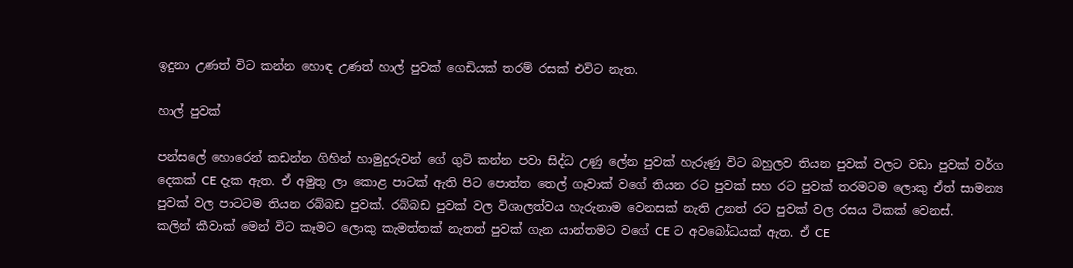ඉදුනා උණත් විට කන්න හොඳ උණත් හාල් පුවක් ගෙඩියක් තරම් රසක් එවිට නැත.

හාල් පුවක්

පන්සලේ හොරෙන් කඩන්න ගිහින් හාමුදුරුවන් ගේ ගුටි කන්න පවා සිද්ධ උණු ලේන පුවක් හැරුණු විට බහුලව තියන පුවක් වලට වඩා පුවක් වර්ග දෙකක් CE දැක ඇත. ඒ අමුතු ලා කොළ පාටක් ඇති පිට පොත්ත තෙල් ගෑවාක් වගේ තියන රට පුවක් සහ රට පුවක් තරමටම ලොකු ඒත් සාමන්‍ය පුවක් වල පාටටම තියන රබ්බඩ පුවක්. රබ්බඩ පුවක් වල විශාලත්වය හැරුනාම වෙනසක් නැති උනත් රට පුවක් වල රසය ටිකක් වෙනස්.
කලින් කීවාක් මෙන් විට කෑමට ලොකු කැමත්තක් නැතත් පුවක් ගැන යාන්තමට වගේ CE ට අවබෝධයක් ඇත. ඒ CE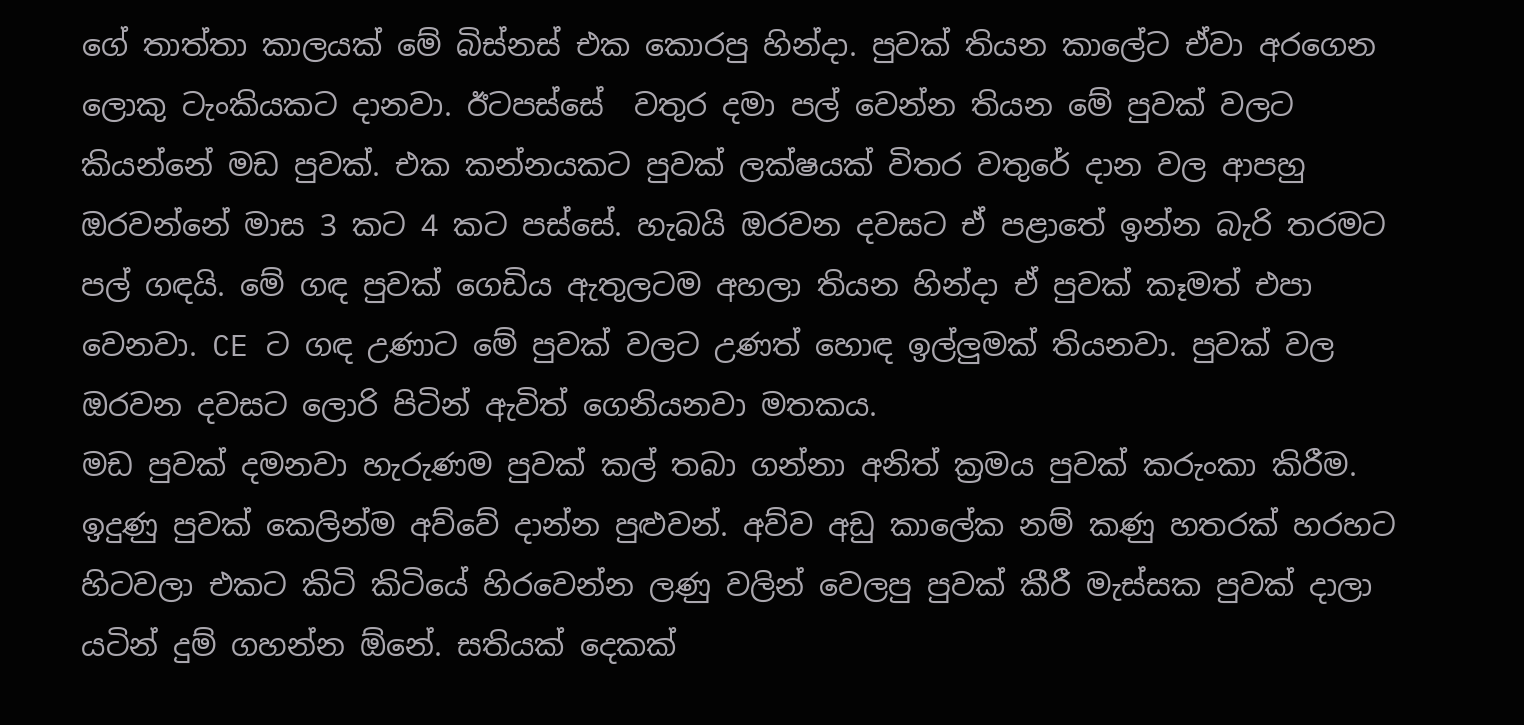ගේ තාත්තා කාලයක් මේ බිස්නස් එක කොරපු හින්දා. පුවක් තියන කාලේට ඒවා අරගෙන ලොකු ටැංකියකට දානවා. ඊටපස්සේ  වතුර දමා පල් වෙන්න තියන මේ පුවක් වලට කියන්නේ මඩ පුවක්. එක කන්නයකට පුවක් ලක්ෂයක් විතර වතුරේ දාන වල ආපහු ඔරවන්නේ මාස 3 කට 4 කට පස්සේ. හැබයි ඔරවන දවසට ඒ පළාතේ ඉන්න බැරි තරමට පල් ගඳයි. මේ ගඳ පුවක් ගෙඩිය ඇතුලටම අහලා තියන හින්දා ඒ පුවක් කෑමත් එපා වෙනවා. CE ට ගඳ උණාට මේ පුවක් වලට උණත් හොඳ ඉල්ලුමක් තියනවා. පුවක් වල ඔරවන දවසට ලොරි පිටින් ඇවිත් ගෙනියනවා මතකය.
මඩ පුවක් දමනවා හැරුණම පුවක් කල් තබා ගන්නා අනිත් ක්‍රමය පුවක් කරුංකා කිරීම. ඉදුණු පුවක් කෙලින්ම අව්වේ දාන්න පුළුවන්. අව්ව අඩු කාලේක නම් කණු හතරක් හරහට හිටවලා එකට කිටි කිටියේ හිරවෙන්න ලණු වලින් වෙලපු පුවක් කීරී මැස්සක පුවක් දාලා යටින් දුම් ගහන්න ඕනේ. සතියක් දෙකක්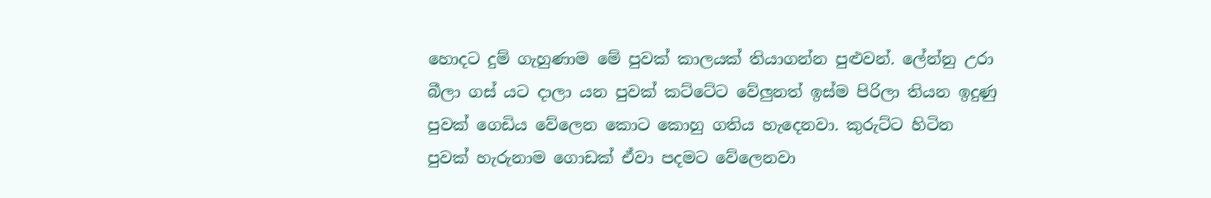හොදට දුම් ගැහුණාම මේ පුවක් කාලයක් තියාගන්න පුළුවන්. ලේන්නු උරා බීලා ගස් යට දාලා යන පුවක් කට්ටේට වේලුනත් ඉස්ම පිරිලා තියන ඉදුණු පුවක් ගෙඩිය වේලෙන කොට කොහු ගතිය හැදෙනවා. කුරුට්ට හිටින පුවක් හැරුනාම ගොඩක් ඒවා පදමට වේලෙනවා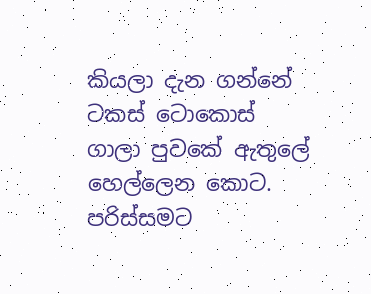කියලා දැන ගන්නේ ටකස් ටොකොස් ගාලා පුවකේ ඇතුලේ හෙල්ලෙන කොට. පරිස්සමට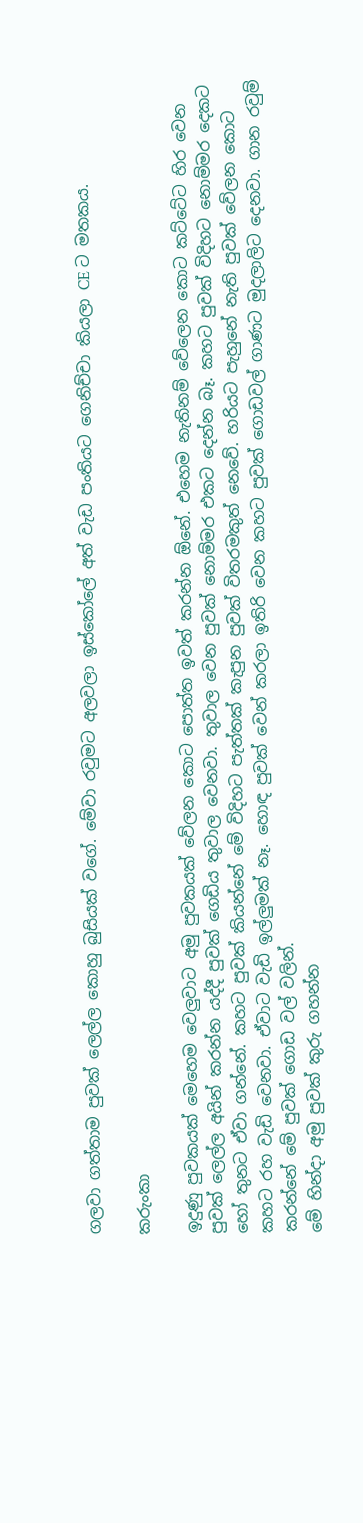ගලවා ගත්තාම පුවක් ලෙල්ල කොහු බුසියක් වගේ. මේවා රවුමට අලවලා ඉස්කෝලේ අත් වැඩ පංතියට ගෙනිච්චා කියලා CE ට මතකය.

කරුංකා

ඉදුණු පුවකයක් මෙහෙම වෙලුවාට අමු පුවකයක් වේලන කොට පොත්ත ඉවත් කරන්න ඕනේ. එහෙම නැතිනම් වේලෙන කොට කට්ටේට හිර වෙන පුවක් ලෙල්ල අයින් කරන්න යද්දී පුවක් ගෙඩිය තුවාල වෙනවා. තුවාල වෙන පුවක් නොම්මර එකට දෙන්න බෑ. කහට පුවක් විදිහට නොම්මර දෙකට හෝ තුනට ඒවා ගන්නේ. කහට පුවක් කියන්නේ මේ විදිහට පැත්තක් කැපුන පුවක් විතරමකුත් නෙවේ. හරියට පැහුනේ නැති පුවක් වේලන කොට කහට රහ වැඩි වෙනවා. ඒවාට වැඩි ඉල්ලුමක් නෑ. හොඳ පුවක් වෙන් කරලා ඉතිරි වෙන කහට පුවක් ගොඩවල් ගාණට මුදලාලිට දෙනවා. ගාන රවුම් කරන්නේ මේ පුවක් ගොඩ වල් වලින්.
මේ හින්දා අමු පුවක් කුරු ගහන්න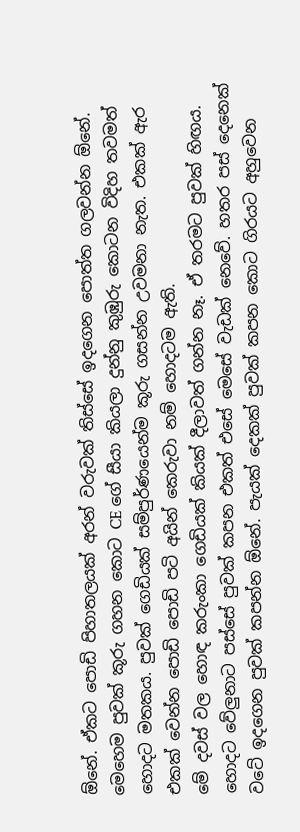ඕනේ. ඒකට පොඩි පිහාතලයක් අරන් වරුවක් තිස්සේ ඉදගෙන පොත්ත ගලවන්න ඕනේ. මෙහෙම පුවක් කූරු ගහන කොට CE ගේ සීයා කියලා දුන්නු කුඹුරු කොටන විදිහ තවමත් හොදට මතකය. පුවක් ගෙඩියක් සම්පුර්ණයෙන්ම කූරු ගසන්න උවමනා නැත. එකක් ඇර එකක් වෙන්න පොඩි පොඩි පටි අයින් කෙරුවා නම් හොදටම ඇති.
මේ දවස් වල හොඳ කරුංකා ගෙඩියක් කියක් දීලාවත් ගන්න නෑ. ඒ තරමට පුවක් හිඟය. හොදට වේලුනාට පස්සේ පුවක් කපන එකත් එසේ මෙසේ වැඩක් නෙවේ. හතර පස් දෙනෙක් වටේ ඉදගෙන පුවක් කපන්න ඕනේ. පැයක් දෙකක් පුවක් කපන කොට ගිරයට අහුවෙන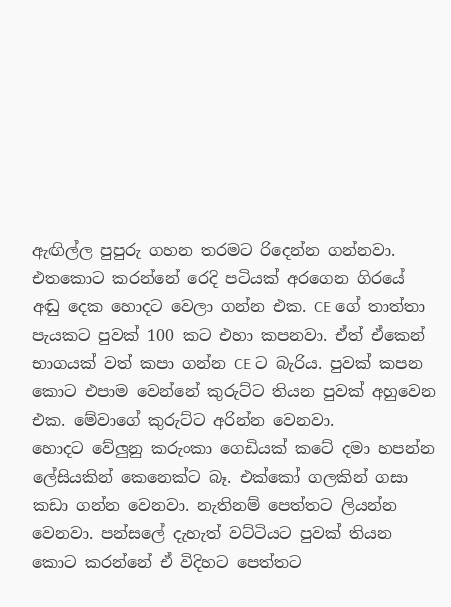ඇඟිල්ල පුපුරු ගහන තරමට රිදෙන්න ගන්නවා. එතකොට කරන්නේ රෙදි පටියක් අරගෙන ගිරයේ අඬු දෙක හොදට වෙලා ගන්න එක. CE ගේ තාත්තා පැයකට පුවක් 100 කට එහා කපනවා. ඒත් ඒකෙන් භාගයක් වත් කපා ගන්න CE ට බැරිය. පුවක් කපන කොට එපාම වෙන්නේ කුරුට්ට තියන පුවක් අහුවෙන එක. මේවාගේ කුරුට්ට අරින්න වෙනවා.
හොදට වේලුනු කරුංකා ගෙඩියක් කටේ දමා හපන්න ලේසියකින් කෙනෙක්ට බෑ. එක්කෝ ගලකින් ගසා කඩා ගන්න වෙනවා. නැතිනම් පෙත්තට ලියන්න වෙනවා. පන්සලේ දැහැත් වට්ටියට පුවක් තියන කොට කරන්නේ ඒ විදිහට පෙත්තට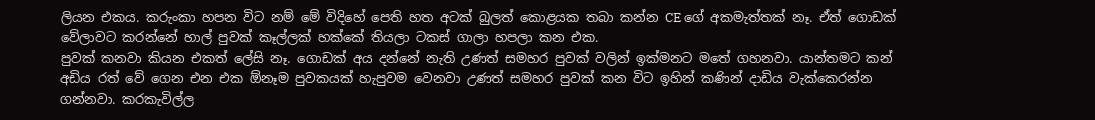ලියන එකය. කරුංකා හපන විට නම් මේ විදිහේ පෙති හත අටක් බුලත් කොළයක තබා කන්න CE ගේ අකමැත්තක් නෑ. ඒත් ගොඩක් වේලාවට කරන්නේ හාල් පුවක් කෑල්ලක් හක්කේ තියලා ටකස් ගාලා හපලා කන එක.
පුවක් කනවා කියන එකත් ලේසි නෑ. ගොඩක් අය දන්නේ නැති උණත් සමහර පුවක් වලින් ඉක්මනට මතේ ගහනවා. යාන්තමට කන් අඩිය රත් වේ ගෙන එන එක ඕනෑම පුවකයක් හැපුවම වෙනවා උණත් සමහර පුවක් කන විට ඉහින් කණින් දාඩිය වැක්කෙරන්න ගන්නවා. කරකැවිල්ල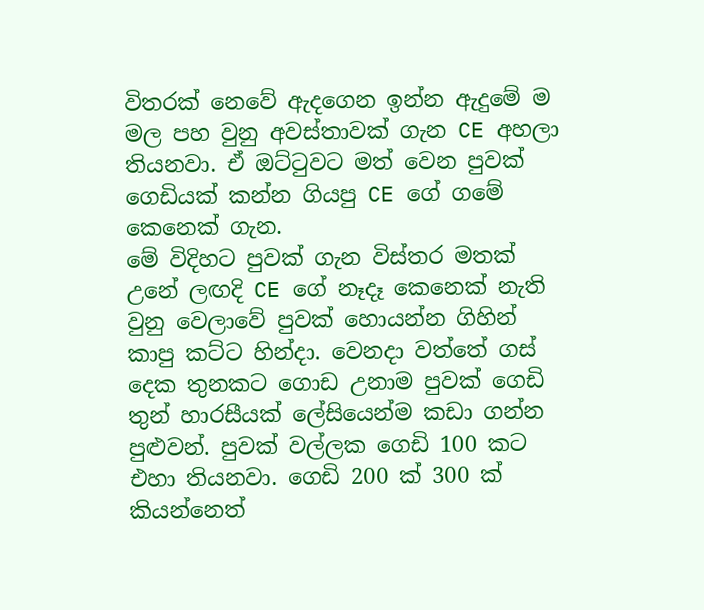විතරක් නෙවේ ඇදගෙන ඉන්න ඇදුමේ ම මල පහ වුනු අවස්තාවක් ගැන CE අහලා තියනවා. ඒ ඔට්ටුවට මත් වෙන පුවක් ගෙඩියක් කන්න ගියපු CE ගේ ගමේ කෙනෙක් ගැන.
මේ විදිහට පුවක් ගැන විස්තර මතක් උනේ ලඟදි CE ගේ නෑදෑ කෙනෙක් නැති වුනු වෙලාවේ පුවක් හොයන්න ගිහින් කාපු කට්ට හින්දා. වෙනදා වත්තේ ගස් දෙක තුනකට ගොඩ උනාම පුවක් ගෙඩි තුන් හාරසීයක් ලේසියෙන්ම කඩා ගන්න පුළුවන්. පුවක් වල්ලක ගෙඩි 100 කට එහා තියනවා. ගෙඩි 200 ක් 300 ක් කියන්නෙත්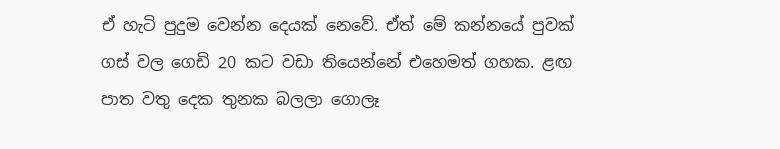ඒ හැටි පුදුම වෙන්න දෙයක් නෙවේ. ඒත් මේ කන්නයේ පුවක් ගස් වල ගෙඩි 20 කට වඩා තියෙන්නේ එහෙමත් ගහක. ළඟ පාත වතු දෙක තුනක බලලා ගොලෑ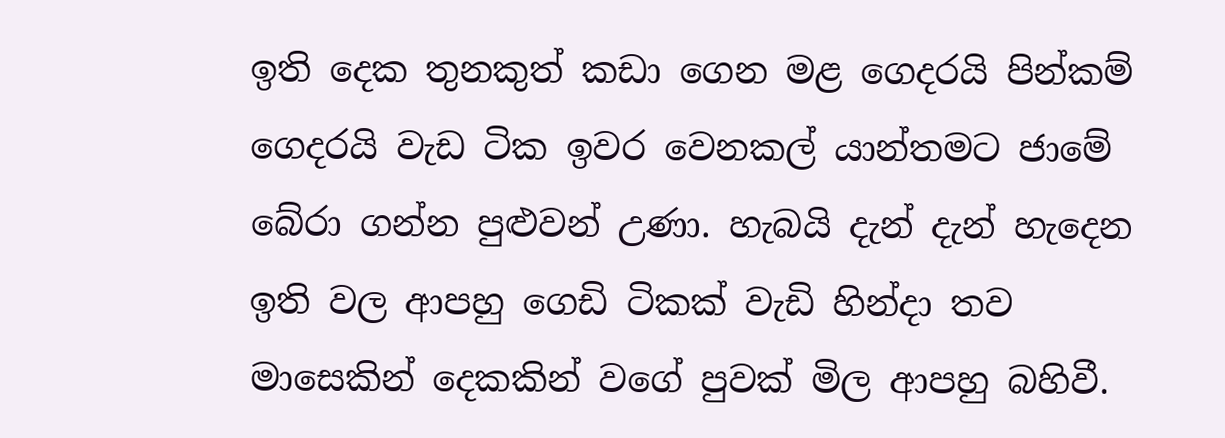ඉති දෙක තුනකුත් කඩා ගෙන මළ ගෙදරයි පින්කම් ගෙදරයි වැඩ ටික ඉවර වෙනකල් යාන්තමට ජාමේ බේරා ගන්න පුළුවන් උණා. හැබයි දැන් දැන් හැදෙන ඉති වල ආපහු ගෙඩි ටිකක් වැඩි හින්දා තව මාසෙකින් දෙකකින් වගේ පුවක් මිල ආපහු බහිවී.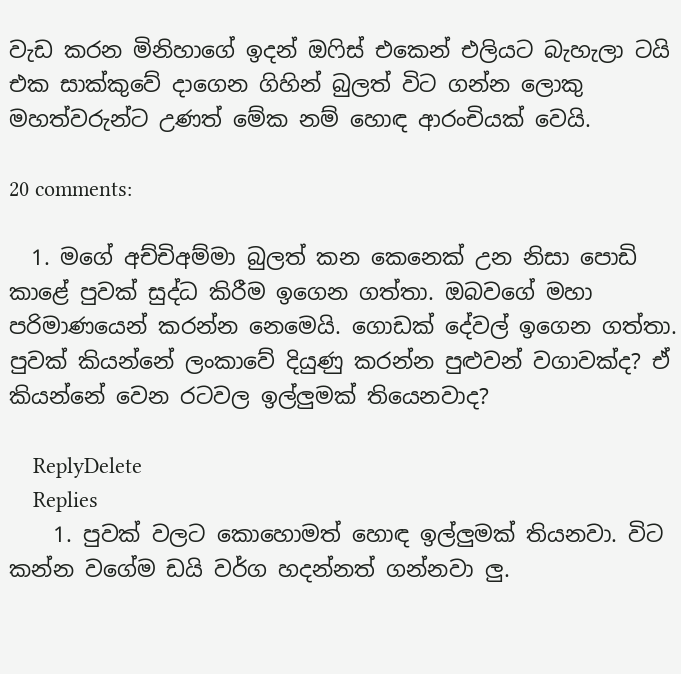වැඩ කරන මිනිහාගේ ඉදන් ඔෆිස් එකෙන් එලියට බැහැලා ටයි එක සාක්කුවේ දාගෙන ගිහින් බුලත් විට ගන්න ලොකු මහත්වරුන්ට උණත් මේක නම් හොඳ ආරංචියක් වෙයි.

20 comments:

  1. මගේ අච්චිඅම්මා බුලත් කන කෙනෙක් උන නිසා පොඩි කාළේ පුවක් සුද්ධ කිරීම ඉගෙන ගත්තා. ඔබවගේ මහා පරිමාණයෙන් කරන්න නෙමෙයි. ගොඩක් දේවල් ඉගෙන ගත්තා. පුවක් කියන්නේ ලංකාවේ දියුණු කරන්න පුළුවන් වගාවක්ද? ඒ කියන්නේ වෙන රටවල ඉල්ලුමක් තියෙනවාද?

    ReplyDelete
    Replies
    1. පුවක් වලට කොහොමත් හොඳ ඉල්ලුමක් තියනවා. විට කන්න වගේම ඩයි වර්ග හදන්නත් ගන්නවා ලු.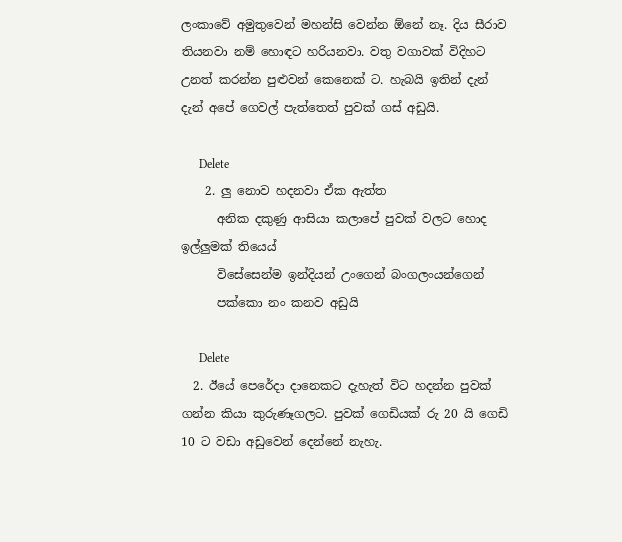ලංකාවේ අමුතුවෙන් මහන්සි වෙන්න ඕනේ නෑ. දිය සීරාව තියනවා නම් හොඳට හරියනවා. වතු වගාවක් විදිහට උනත් කරන්න පුළුවන් කෙනෙක් ට. හැබයි ඉතින් දැන් දැන් අපේ ගෙවල් පැත්තෙත් පුවක් ගස් අඩුයි.

      Delete
    2. ලු නොව හදනවා ඒක ඇත්ත
      අනික දකුණු ආසියා කලාපේ පුවක් වලට හොද ඉල්ලුමක් තියෙය්
      විසේසෙන්ම ඉන්දියන් උංගෙන් බංගලංයන්ගෙන්
      පක්කො නං කනව අඩුයි

      Delete
  2. ඊයේ පෙරේදා දානෙකට දැහැත් විට හදන්න පුවක් ගන්න කියා කුරුණෑගලට. පුවක් ගෙඩියක් රු 20 යි ගෙඩි 10 ට වඩා අඩුවෙන් දෙන්නේ නැහැ.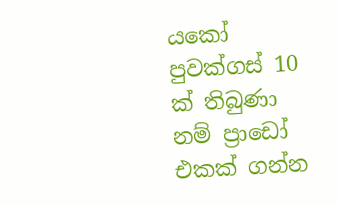යකෝ පුවක්ගස් 10 ක් තිබුණා නම් ප්‍රාඩෝ එකක් ගන්න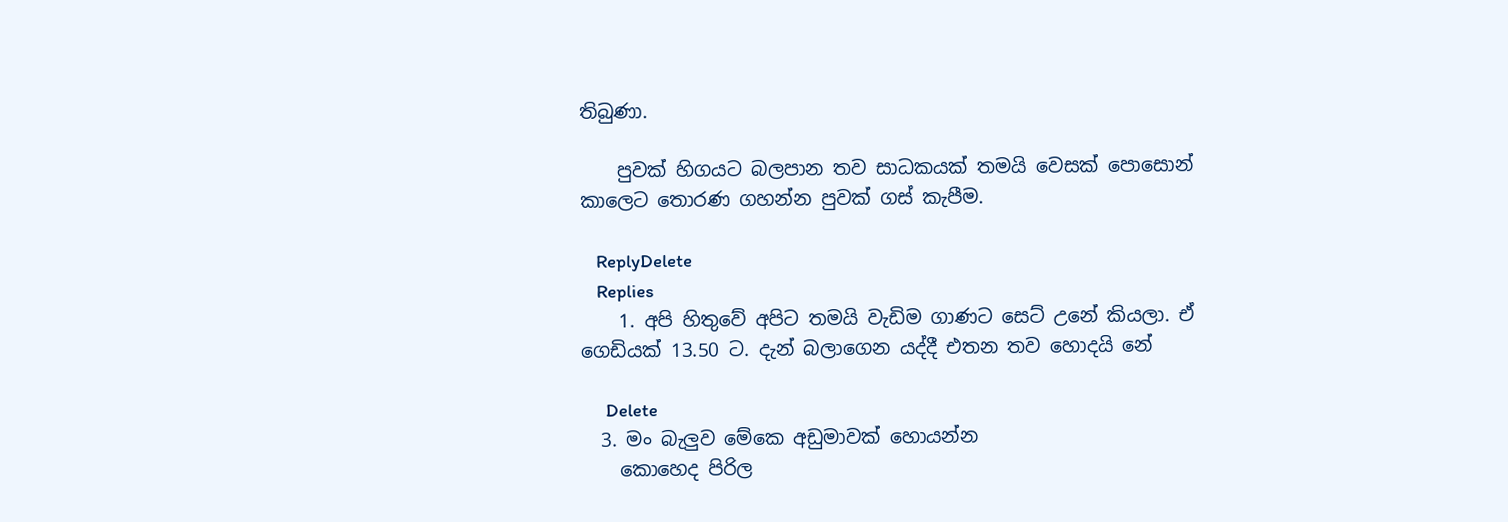තිබුණා.

    පුවක් හිගයට බලපාන තව සාධකයක් තමයි වෙසක් පොසොන් කාලෙට තොරණ ගහන්න පුවක් ගස් කැපීම.

    ReplyDelete
    Replies
    1. අපි හිතුවේ අපිට තමයි වැඩිම ගාණට සෙට් උනේ කියලා. ඒ ගෙඩියක් 13.50 ට. දැන් බලාගෙන යද්දී එතන තව හොදයි නේ

      Delete
  3. මං බැලුව මේකෙ අඩුමාවක් හොයන්න
    කොහෙද පිරිල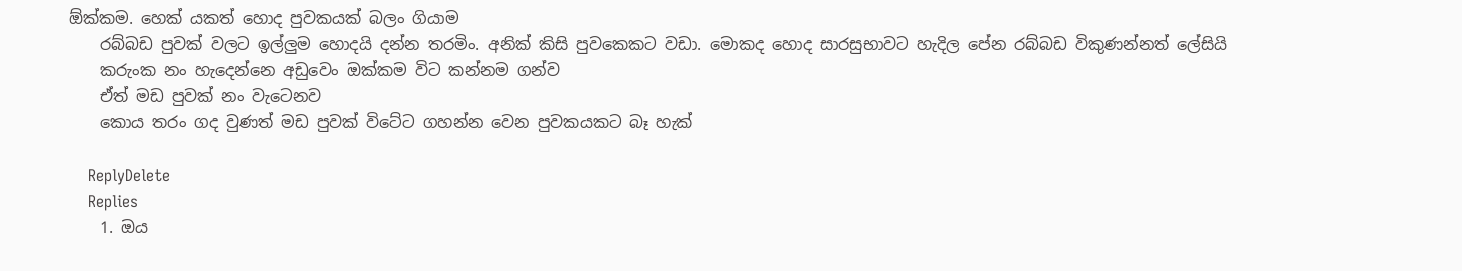ඕක්කම. හෙක් යකත් හොද පුවකයක් බලං ගියාම
    රබ්බඩ පුවක් වලට ඉල්ලුම හොදයි දන්න තරමිං. අනික් කිසි පුවකෙකට වඩා. මොකද හොද සාරසුභාවට හැදිල පේන රබ්බඩ විකුණන්නත් ලේසියි
    කරුංක නං හැදෙන්නෙ අඩුවෙං ඔක්කම විට කන්නම ගන්ව
    ඒත් මඩ පුවක් නං වැටෙනව
    කොය තරං ගද වුණත් මඩ පුවක් විටේට ගහන්න වෙන පුවකයකට බෑ හැක්

    ReplyDelete
    Replies
    1. ඔය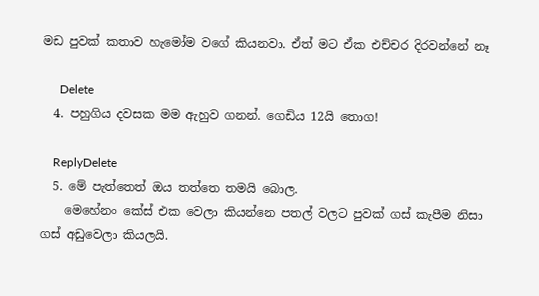මඩ පුවක් කතාව හැමෝම වගේ කියනවා. ඒත් මට ඒක එච්චර දිරවන්නේ නෑ

      Delete
  4. පහුගිය දවසක මම ඇහුව ගනන්. ගෙඩිය 12යි තොග!

    ReplyDelete
  5. මේ පැත්තෙත් ඔය තත්තෙ තමයි බොල.
    මෙහේනං කේස් එක වෙලා කියන්නෙ පතල් වලට පුවක් ගස් කැපීම නිසා ගස් අඩුවෙලා කියලයි.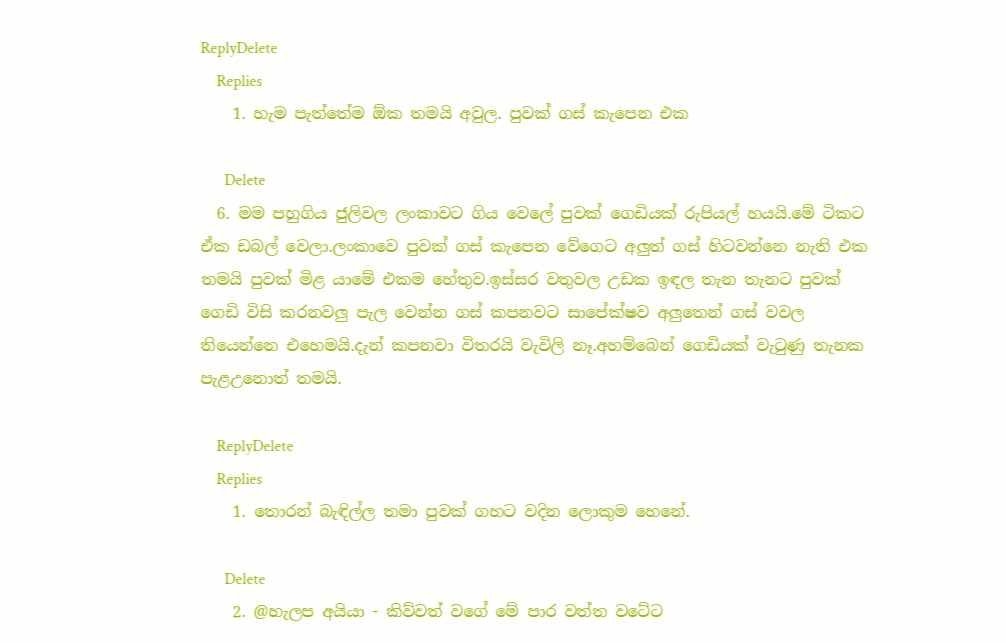ReplyDelete
    Replies
    1. හැම පැත්තේම ඕක තමයි අවුල. පුවක් ගස් කැපෙන එක

      Delete
  6. මම පහුගිය ජුලිවල ලංකාවට ගිය වෙලේ පුවක් ගෙඩියක් රුපියල් හයයි.මේ ටිකට ඒක ඩබල් වෙලා.ලංකාවෙ පුවක් ගස් කැපෙන වේගෙට අලුත් ගස් හිටවන්නෙ නැති එක තමයි පුවක් මිළ යාමේ එකම හේතුව.ඉස්සර වතුවල උඩක ඉඳල තැන තැනට පුවක් ගෙඩි විසි කරනවලු පැල වෙන්න ගස් කපනවට සාපේක්ෂව අලුතෙන් ගස් වවල තියෙන්නෙ එහෙමයි.දැන් කපනවා විතරයි වැවිලි නෑ.අහම්බෙන් ගෙඩියක් වැටුණු තැනක පැළඋනොත් තමයි.

    ReplyDelete
    Replies
    1. තොරන් බැඳිල්ල තමා පුවක් ගහට වදින ලොකුම හෙනේ.

      Delete
    2. @හැලප අයියා - කිව්වත් වගේ මේ පාර වත්ත වටේට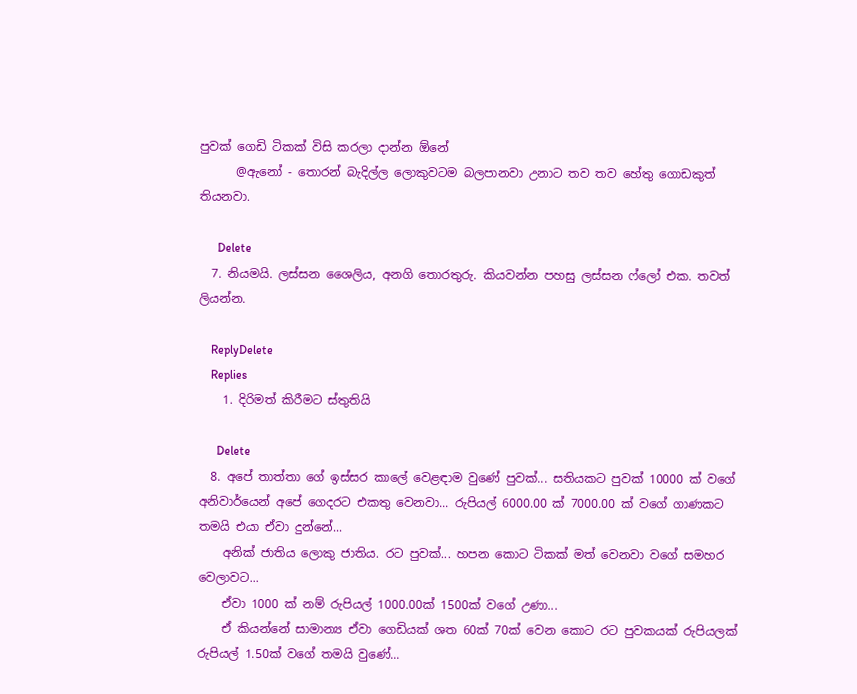පුවක් ගෙඩි ටිකක් විසි කරලා දාන්න ඕනේ
      @ඇනෝ - තොරන් බැදිල්ල ලොකුවටම බලපානවා උනාට තව තව හේතු ගොඩකුත් තියනවා.

      Delete
  7. නියමයි. ලස්සන ශෛලිය, අනගි තොරතුරු. කියවන්න පහසු ලස්සන ෆ්ලෝ එක. තවත් ලියන්න.

    ReplyDelete
    Replies
    1. දිරිමත් කිරීමට ස්තුතියි

      Delete
  8. අපේ තාත්තා ගේ ඉස්සර කාලේ වෙළඳාම වුණේ පුවක්... සතියකට පුවක් 10000 ක් වගේ අනිවාර්යෙන් අපේ ගෙදරට එකතු වෙනවා... රුපියල් 6000.00 ක් 7000.00 ක් වගේ ගාණකට තමයි එයා ඒවා දුන්නේ...
    අනික් ජාතිය ලොකු ජාතිය. රට පුවක්... හපන කොට ටිකක් මත් වෙනවා වගේ සමහර වෙලාවට...
    ඒවා 1000 ක් නම් රුපියල් 1000.00ක් 1500ක් වගේ උණා...
    ඒ කියන්නේ සාමාන්‍ය ඒවා ගෙඩියක් ශත 60ක් 70ක් වෙන කොට රට පුවකයක් රුපියලක් රුපියල් 1.50ක් වගේ තමයි වුණේ...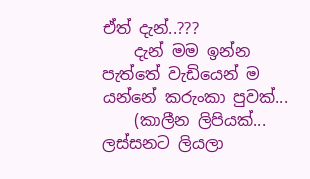ඒත් දැන්..???
    දැන් මම ඉන්න පැත්තේ වැඩියෙන් ම යන්නේ කරුංකා පුවක්...
    (කාලීන ලිපියක්... ලස්සනට ලියලා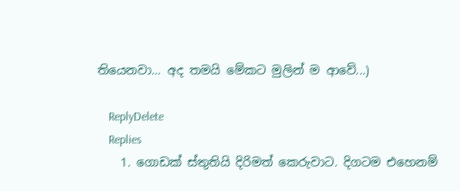තියෙනවා... අද තමයි මේකට මුලින් ම ආවේ...)

    ReplyDelete
    Replies
    1. ගොඩක් ස්තුතියි දිරිමත් කෙරුවාට. දිගටම එහෙනම්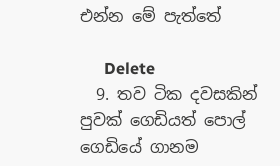එන්න මේ පැත්තේ

      Delete
  9. තව ටික දවසකින් පුවක් ගෙඩියත් පොල් ගෙඩියේ ගානම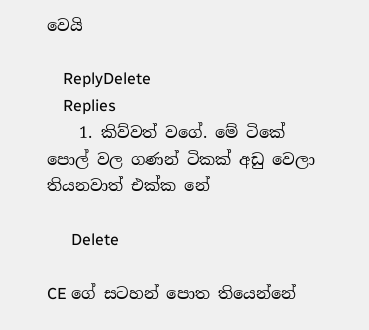වෙයි

    ReplyDelete
    Replies
    1. කිව්වත් වගේ. මේ ටිකේ පොල් වල ගණන් ටිකක් අඩු වෙලා තියනවාත් එක්ක නේ

      Delete

CE ගේ සටහන් පොත තියෙන්නේ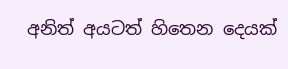අනිත් අයටත් හිතෙන දෙයක්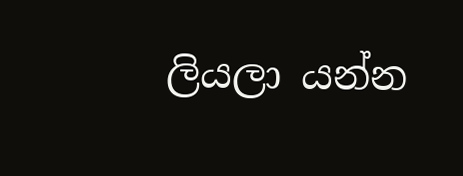ලියලා යන්න